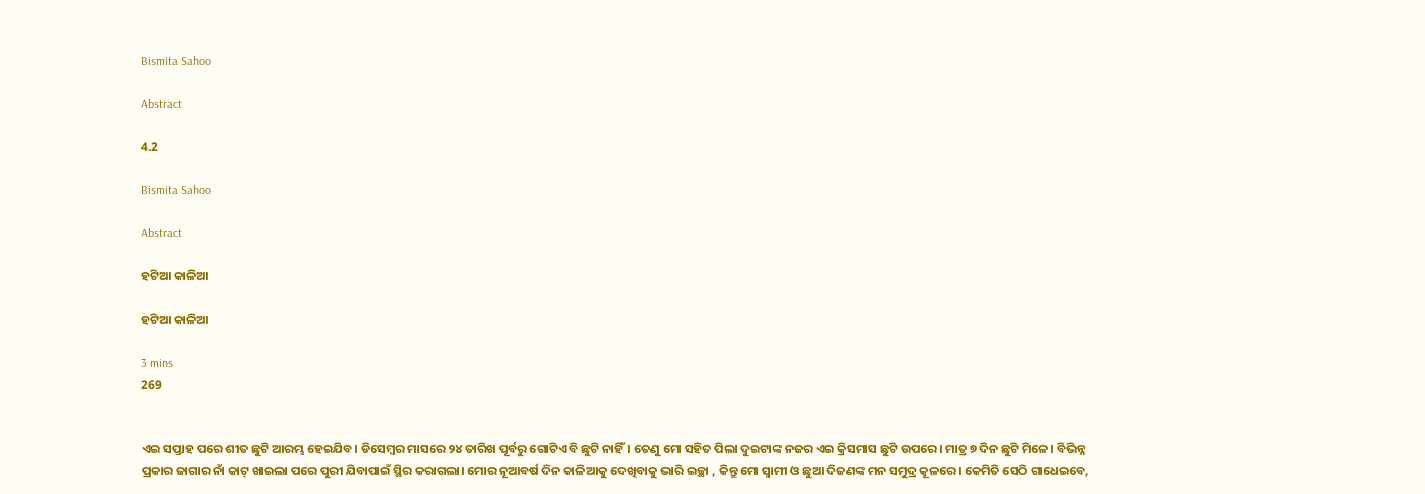Bismita Sahoo

Abstract

4.2

Bismita Sahoo

Abstract

ହଟିଆ କାଳିଆ

ହଟିଆ କାଳିଆ

3 mins
269


ଏଇ ସପ୍ତାହ ପରେ ଶୀତ ଛୁଟି ଆରମ୍ଭ ହେଇଯିବ। ଡିସେମ୍ବର ମାସରେ ୨୪ ତାରିଖ ପୂର୍ବରୁ ଗୋଟିଏ ବି ଛୁଟି ନାହିଁ। ତେଣୁ ମୋ ସହିତ ପିଲା ଦୁଇଟାଙ୍କ ନଜର ଏଇ କ୍ରିସମାସ ଛୁଟି ଉପରେ। ମାତ୍ର ୭ ଦିନ ଛୁଟି ମିଳେ। ବିଭିନ୍ନ ପ୍ରକାର ଜାଗାର ନାଁ କାଟ୍ ଖାଇଲା ପରେ ପୁରୀ ଯିବାପାଇଁ ସ୍ଥିର କରାଗଲା। ମୋର ନୂଆବର୍ଷ ଦିନ କାଳିଆକୁ ଦେଖିବାକୁ ଭାରି ଇଚ୍ଛା , କିନ୍ତୁ ମୋ ସ୍ୱାମୀ ଓ ଛୁଆ ଦିଜଣଙ୍କ ମନ ସମୁଦ୍ର କୂଳରେ। କେମିତି ସେଠି ଗାଧେଇବେ,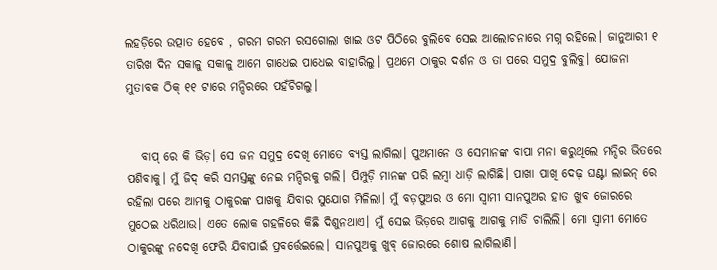ଲହଡ଼ିରେ ଉତ୍ପାତ ହେବେ , ଗରମ ଗରମ ରସଗୋଲା ଖାଇ ଓଟ ପିଠିରେ ବୁଲିବେ ସେଇ ଆଲୋଚନାରେ ମଗ୍ନ ରହିଲେ। ଜାନୁଆରୀ ୧ ତାରିଖ ଦିନ ସକାଳୁ ସକାଳୁ ଆମେ ଗାଧେଇ ପାଧେଇ ବାହାରିଲୁ। ପ୍ରଥମେ ଠାକୁର ଦର୍ଶନ ଓ ତା ପରେ ସମୁଦ୍ର ବୁଲିବୁ। ଯୋଜନା ମୁତାବକ ଠିକ୍ ୧୧ ଟାରେ ମନ୍ଦିରରେ ପହଁଚିଗଲୁ।


   ବାପ୍ ରେ କି ଭିଡ଼। ସେ ଜନ ସମୁଦ୍ର ଦେଖି ମୋତେ ବ୍ୟସ୍ତ ଲାଗିଲା। ପୁଅମାନେ ଓ ସେମାନଙ୍କ ବାପା ମନା କରୁଥିଲେ ମନ୍ଦିର ଭିତରେ ପଶିବାକୁ। ମୁଁ ଜିଦ୍ କରି ସମସ୍ତଙ୍କୁ ନେଇ ମନ୍ଦିରକୁ ଗଲି। ପିମ୍ପୁଡ଼ି ମାନଙ୍କ ପରି ଲମ୍ବା ଧାଡ଼ି ଲାଗିଛି। ପାଖା ପାଖି ଦେଢ଼ ଘଣ୍ଟା ଲାଇନ୍ ରେ ରହିଲା ପରେ ଆମକୁ ଠାକୁରଙ୍କ ପାଖକୁ ଯିବାର ସୁଯୋଗ ମିଳିଲା। ମୁଁ ବଡ଼ପୁଅର ଓ ମୋ ସ୍ୱାମୀ ସାନପୁଅର ହାତ ଖୁବ ଜୋରରେ ମୁଠେଇ ଧରିଥାଉ। ଏତେ ଲୋକ ଗହଳିରେ କିଛି ଦିଶୁନଥାଏ। ମୁଁ ସେଇ ଭିଡ଼ରେ ଆଗକୁ ଆଗକୁ ମାଡି ଚାଲିଲି। ମୋ ସ୍ୱାମୀ ମୋତେ ଠାକୁରଙ୍କୁ ନଦେଖି ଫେରି ଯିବାପାଇଁ ପ୍ରବର୍ତ୍ତେଇଲେ। ସାନପୁଅକୁ ଖୁବ୍ ଜୋରରେ ଶୋଷ ଲାଗିଲାଣି।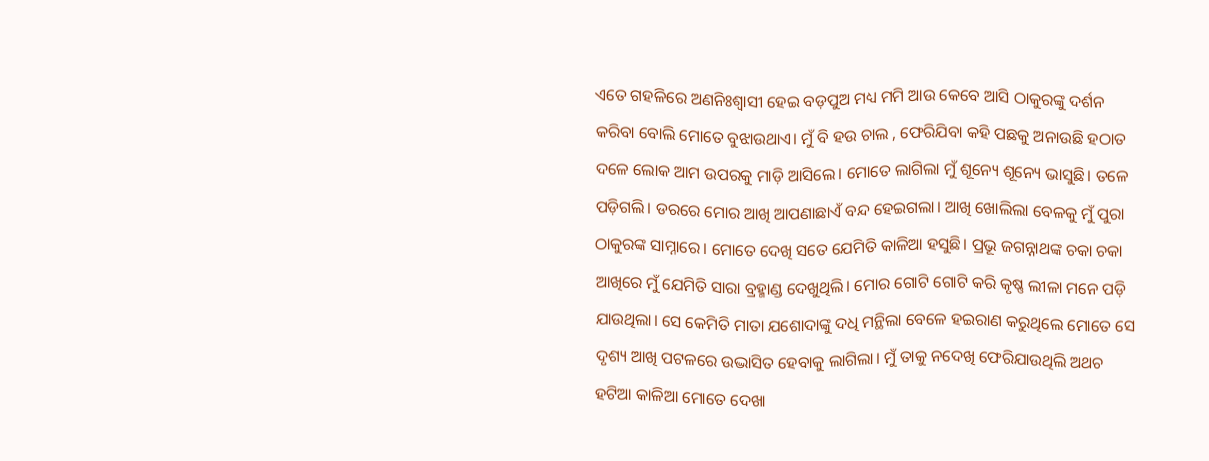ଏତେ ଗହଳିରେ ଅଣନିଃଶ୍ୱାସୀ ହେଇ ବଡ଼ପୁଅ ମଧ୍ୟ ମମି ଆଉ କେବେ ଆସି ଠାକୁରଙ୍କୁ ଦର୍ଶନ କରିବା ବୋଲି ମୋତେ ବୁଝାଉଥାଏ। ମୁଁ ବି ହଉ ଚାଲ , ଫେରିଯିବା କହି ପଛକୁ ଅନାଉଛି ହଠାତ ଦଳେ ଲୋକ ଆମ ଉପରକୁ ମାଡ଼ି ଆସିଲେ। ମୋତେ ଲାଗିଲା ମୁଁ ଶୂନ୍ୟେ ଶୂନ୍ୟେ ଭାସୁଛି। ତଳେ ପଡ଼ିଗଲି। ଡରରେ ମୋର ଆଖି ଆପଣାଛାଏଁ ବନ୍ଦ ହେଇଗଲା। ଆଖି ଖୋଲିଲା ବେଳକୁ ମୁଁ ପୁରା ଠାକୁରଙ୍କ ସାମ୍ନାରେ। ମୋତେ ଦେଖି ସତେ ଯେମିତି କାଳିଆ ହସୁଛି। ପ୍ରଭୂ ଜଗନ୍ନାଥଙ୍କ ଚକା ଚକା ଆଖିରେ ମୁଁ ଯେମିତି ସାରା ବ୍ରହ୍ମାଣ୍ଡ ଦେଖୁଥିଲି। ମୋର ଗୋଟି ଗୋଟି କରି କୃଷ୍ଣ ଲୀଳା ମନେ ପଡ଼ି ଯାଉଥିଲା। ସେ କେମିତି ମାତା ଯଶୋଦାଙ୍କୁ ଦଧି ମନ୍ଥିଲା ବେଳେ ହଇରାଣ କରୁଥିଲେ ମୋତେ ସେ ଦୃଶ୍ୟ ଆଖି ପଟଳରେ ଉଦ୍ଭାସିତ ହେବାକୁ ଲାଗିଲା। ମୁଁ ତାକୁ ନଦେଖି ଫେରିଯାଉଥିଲି ଅଥଚ ହଟିଆ କାଳିଆ ମୋତେ ଦେଖା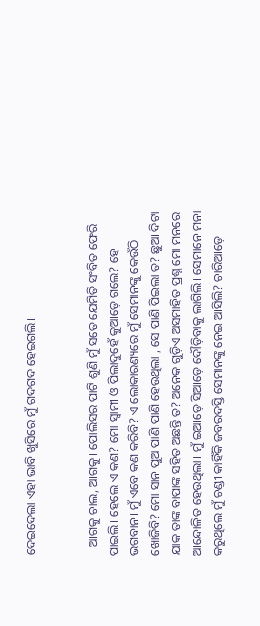ଦେଇଦେଲା ଏହା ଭାବି ଖୁସିରେ ମୁଁ ଗଦଗଦ ହେଇଗଲି।


   ଆଗକୁ ଚାଲ, ଆଗକୁ। ପୋଲିସର ପାଟି ଶୁଣି ମୁଁ ସତେ ଯେମିତି ସଂବିତ ଫେରି ପାଇଲି। ହେଲେ ଏ କଣ? ମୋ ସ୍ୱାମୀ ଓ ପିଲାଦୁହେଁ କୁଆଡ଼େ ଗଲେ? ହେ ଭଗବାନ। ମୁଁ ଏବେ କଣ କରିବି? ଏ ଲୋକାରଣ୍ୟରେ ମୁଁ ସେମାନଙ୍କୁ କେଉଁଠି ଖୋଜିବି? ମୋ ସାନ ପୁଅ ପାଣି ପାଣି ହେଉଥିଲା , ସେ ପାଣି ପିଇଲା ତ? ଛୁଆ ଦିଟା ଯାକ ତାଙ୍କ ବାପାଙ୍କ ସହିତ ଅଛନ୍ତି ତ? ଅନେକ ଗୁଡ଼ିଏ ଅସମାହିତ ପ୍ରଶ୍ନ ମୋ ମନରେ ଆନ୍ଦୋଳିତ ହେଉଥିଲା। ମୁଁ ଇଆଡ଼େ ସିଆଡ଼େ ଦୌଡ଼ିବାକୁ ଲାଗିଲି। ସେମାନେ ମନା କରୁଥିଲେ ମୁଁ ଚଣ୍ଡୀ କାହିଁକି ଜବରଦସ୍ତି ସେମାନଙ୍କୁ ନେଇ ଆସିଲି? ଚାରିଆଡ଼େ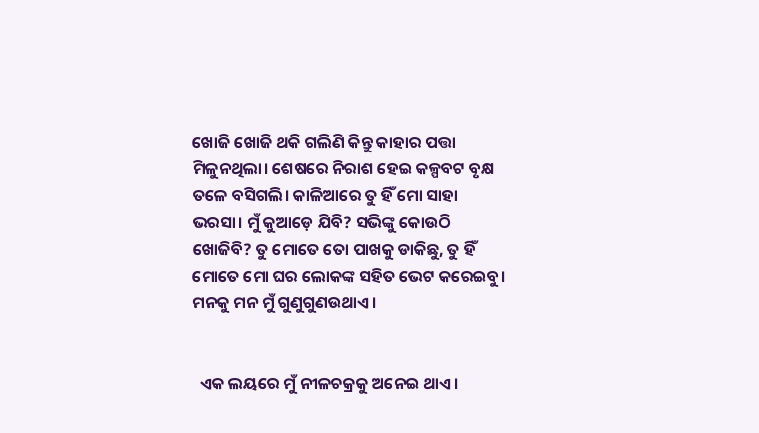ଖୋଜି ଖୋଜି ଥକି ଗଲିଣି କିନ୍ତୁ କାହାର ପତ୍ତା ମିଳୁନଥିଲା। ଶେଷରେ ନିରାଶ ହେଇ କଳ୍ପବଟ ବୃକ୍ଷ ତଳେ ବସିଗଲି। କାଳିଆରେ ତୁ ହିଁ ମୋ ସାହା ଭରସା। ମୁଁ କୁଆଡ଼େ ଯିବି? ସଭିଙ୍କୁ କୋଉଠି ଖୋଜିବି? ତୁ ମୋତେ ତୋ ପାଖକୁ ଡାକିଛୁ, ତୁ ହିଁ ମୋତେ ମୋ ଘର ଲୋକଙ୍କ ସହିତ ଭେଟ କରେଇବୁ। ମନକୁ ମନ ମୁଁ ଗୁଣୁଗୁଣଉଥାଏ।


  ଏକ ଲୟରେ ମୁଁ ନୀଳଚକ୍ରକୁ ଅନେଇ ଥାଏ।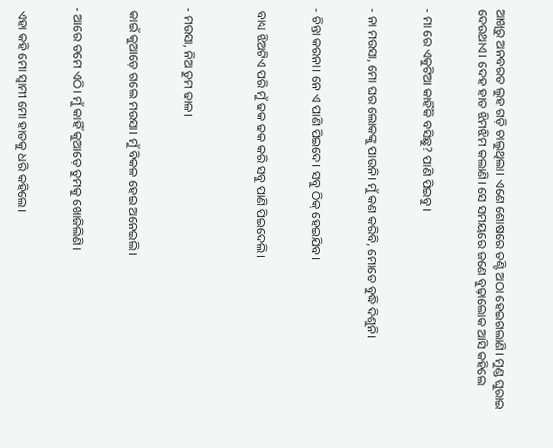ଆଖିରୁ ଅନବରତ ଲୁହ ଗଡ଼ି ଚାଲୁଥିଲା। ଏଣେ ଶୋଷରେ ତଣ୍ଟି ଅଠା ହେଇଗଲାଣି। ମୁଣ୍ଡ ଘୁରାଇ ଦେଉଥାଏ। ଦେହ ହାତ ଝିମଝିମ କଲାଣି। ସେ ସମୟରେ ଜଣେ ବୁଢ଼ାଲୋକ ଆସି କହିଲେ


- ମା ରେ ଏକୁଟିଆ କାହିଁକି ବସିଛୁ? ପାଣି ପିଇବୁ।


- ନା ମଉସା, ମୋ ଘର ଲୋକଙ୍କୁ ପାଉନି। ମୁଁ କଣ କରିବି, ମୋତେ ବୁଦ୍ଧି ଦିଶୁନି।


- ଚିନ୍ତା କରନା। ନେ ଏ ପାଣି ପିଇଦେ। ସବୁ ଠିକ୍ ହେଇଯିବ।


 ବାଧ୍ୟ ଝିଅଟିଏ ପରି ମୁଁ ଢକ ଢକ କରି ସବୁ ପାଣି ପିଇଦେଲି।



- ମଉସା, ନିଅ ତୁମ ଢାଳ।


 କାଇଁ କୁଆଡ଼େ ଗଲେ ମଉସା। ମୁଁ ବିକଳ ହେଇ ଅନେଇଲି।


- ଆରେ ତମେ ଏଠି। ମୁଁ କାହିଁ କୁଆଡ଼େ ତୁମକୁ ଖୋଜିଲିଣି।


 ଏହା କହି ମୋ ସ୍ୱାମୀ ମୋ ହାତକୁ ଧରି କହିଲେ।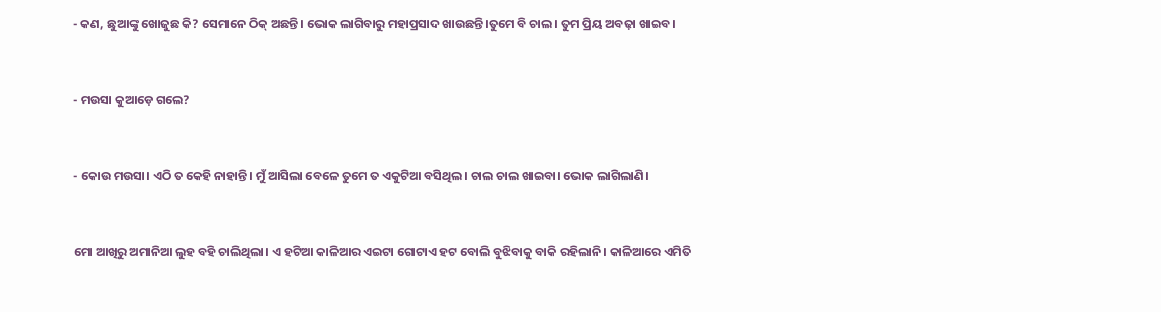- କଣ, ଛୁଆଙ୍କୁ ଖୋଜୁଛ କି? ସେମାନେ ଠିକ୍ ଅଛନ୍ତି। ଭୋକ ଲାଗିବାରୁ ମହାପ୍ରସାଦ ଖାଉଛନ୍ତି।ତୁମେ ବି ଚାଲ। ତୁମ ପ୍ରିୟ ଅବଢ଼ା ଖାଇବ।


- ମଉସା କୁଆଡ଼େ ଗଲେ?


- କୋଉ ମଉସା। ଏଠି ତ କେହି ନାହାନ୍ତି। ମୁଁ ଆସିଲା ବେଳେ ତୁମେ ତ ଏକୁଟିଆ ବସିଥିଲ। ଚାଲ ଚାଲ ଖାଇବା। ଭୋକ ଲାଗିଲାଣି।


ମୋ ଆଖିରୁ ଅମାନିଆ ଲୁହ ବହି ଚାଲିଥିଲା। ଏ ହଟିଆ କାଳିଆର ଏଇଟା ଗୋଟାଏ ହଟ ବୋଲି ବୁଝିବାକୁ ବାକି ରହିଲାନି। କାଳିଆରେ ଏମିତି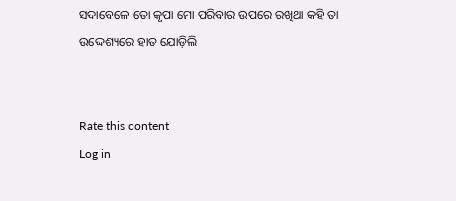ସଦାବେଳେ ତୋ କୃପା ମୋ ପରିବାର ଉପରେ ରଖିଥା କହି ତା ଉଦ୍ଦେଶ୍ୟରେ ହାତ ଯୋଡ଼ିଲି


Rate this content
Log in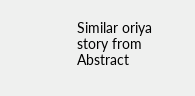Similar oriya story from Abstract